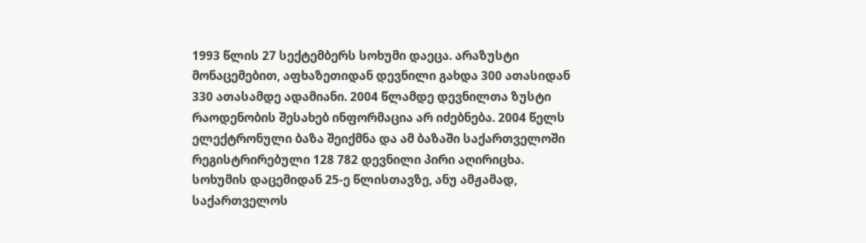1993 წლის 27 სექტემბერს სოხუმი დაეცა. არაზუსტი მონაცემებით, აფხაზეთიდან დევნილი გახდა 300 ათასიდან 330 ათასამდე ადამიანი. 2004 წლამდე დევნილთა ზუსტი რაოდენობის შესახებ ინფორმაცია არ იძებნება. 2004 წელს ელექტრონული ბაზა შეიქმნა და ამ ბაზაში საქართველოში რეგისტრირებული 128 782 დევნილი პირი აღირიცხა. სოხუმის დაცემიდან 25-ე წლისთავზე, ანუ ამჟამად, საქართველოს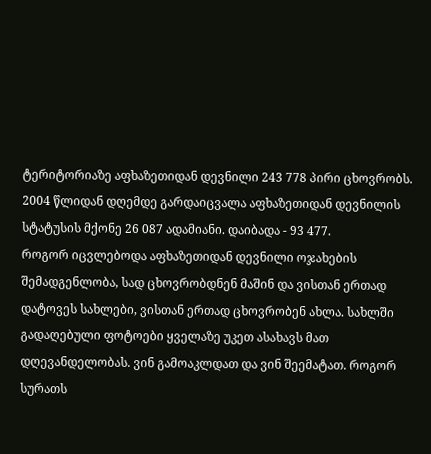ტერიტორიაზე აფხაზეთიდან დევნილი 243 778 პირი ცხოვრობს. 2004 წლიდან დღემდე გარდაიცვალა აფხაზეთიდან დევნილის სტატუსის მქონე 26 087 ადამიანი. დაიბადა - 93 477.
როგორ იცვლებოდა აფხაზეთიდან დევნილი ოჯახების შემადგენლობა, სად ცხოვრობდნენ მაშინ და ვისთან ერთად დატოვეს სახლები, ვისთან ერთად ცხოვრობენ ახლა. სახლში გადაღებული ფოტოები ყველაზე უკეთ ასახავს მათ დღევანდელობას. ვინ გამოაკლდათ და ვინ შეემატათ. როგორ სურათს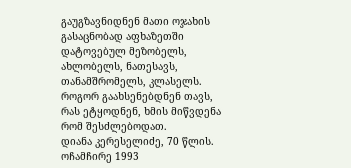გაუგზავნიდნენ მათი ოჯახის გასაცნობად აფხაზეთში დატოვებულ მეზობელს, ახლობელს, ნათესავს, თანამშრომელს, კლასელს. როგორ გაახსენებდნენ თავს, რას ეტყოდნენ, ხმის მიწვდენა რომ შესძლებოდათ.
დიანა კერესელიძე, 70 წლის. ოჩამჩირე 1993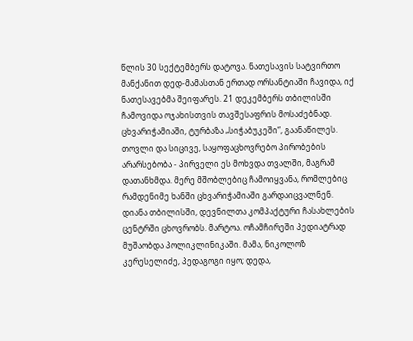წლის 30 სექტემბერს დატოვა. ნათესავის სატვირთო მანქანით დედ-მამასთან ერთად ორსანტიაში ჩავიდა, იქ ნათესავებმა შეიფარეს. 21 დეკემბერს თბილისში ჩამოვიდა ოჯახისთვის თავშესაფრის მოსაძებნად. ცხვარიჭამიაში, ტურბაზა „სიჭაბუკეში“, გაანაწილეს.
თოვლი და სიცივე, საყოფაცხოვრებო პირობების არარსებობა - პირველი ეს მოხვდა თვალში, მაგრამ დათანხმდა. მერე მშობლებიც ჩამოიყვანა, რომლებიც რამდენიმე ხანში ცხვარიჭამიაში გარდაიცვალნენ. დიანა თბილისში, დევნილთა კომპაქტური ჩასახლების ცენტრში ცხოვრობს. მარტოა. ოჩამჩირეში პედიატრად მუშაობდა პოლიკლინიკაში. მამა, ნიკოლოზ კერესელიძე, პედაგოგი იყო; დედა,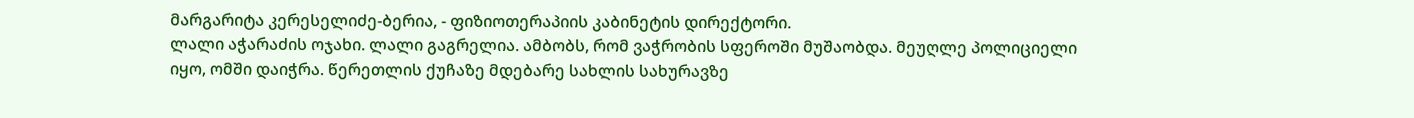მარგარიტა კერესელიძე-ბერია, - ფიზიოთერაპიის კაბინეტის დირექტორი.
ლალი აჭარაძის ოჯახი. ლალი გაგრელია. ამბობს, რომ ვაჭრობის სფეროში მუშაობდა. მეუღლე პოლიციელი იყო, ომში დაიჭრა. წერეთლის ქუჩაზე მდებარე სახლის სახურავზე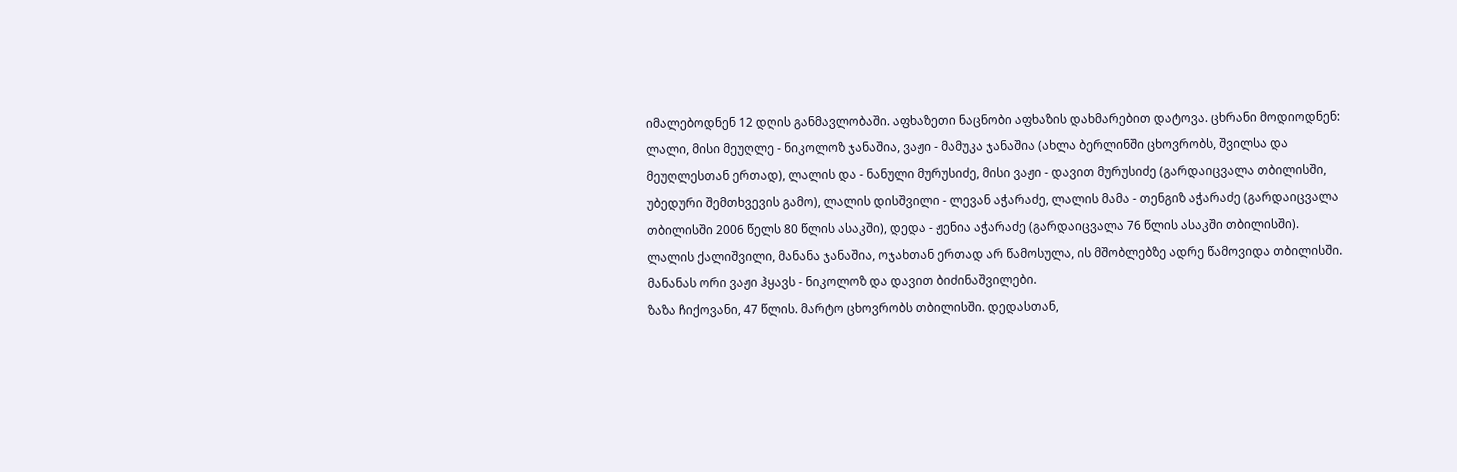იმალებოდნენ 12 დღის განმავლობაში. აფხაზეთი ნაცნობი აფხაზის დახმარებით დატოვა. ცხრანი მოდიოდნენ: ლალი, მისი მეუღლე - ნიკოლოზ ჯანაშია, ვაჟი - მამუკა ჯანაშია (ახლა ბერლინში ცხოვრობს, შვილსა და მეუღლესთან ერთად), ლალის და - ნანული მურუსიძე, მისი ვაჟი - დავით მურუსიძე (გარდაიცვალა თბილისში, უბედური შემთხვევის გამო), ლალის დისშვილი - ლევან აჭარაძე, ლალის მამა - თენგიზ აჭარაძე (გარდაიცვალა თბილისში 2006 წელს 80 წლის ასაკში), დედა - ჟენია აჭარაძე (გარდაიცვალა 76 წლის ასაკში თბილისში).
ლალის ქალიშვილი, მანანა ჯანაშია, ოჯახთან ერთად არ წამოსულა, ის მშობლებზე ადრე წამოვიდა თბილისში. მანანას ორი ვაჟი ჰყავს - ნიკოლოზ და დავით ბიძინაშვილები.
ზაზა ჩიქოვანი, 47 წლის. მარტო ცხოვრობს თბილისში. დედასთან,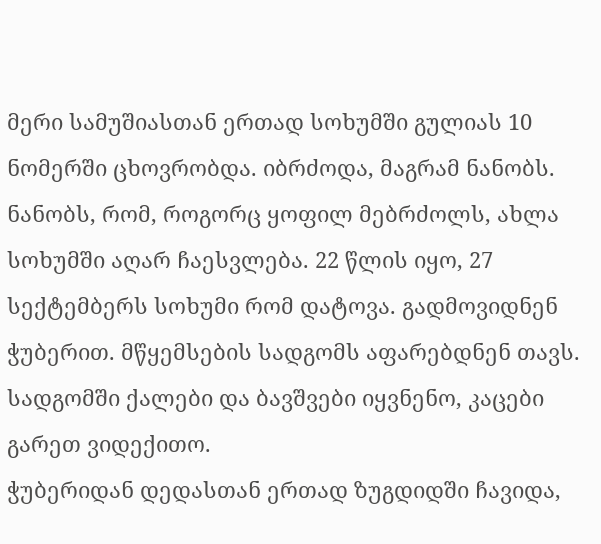მერი სამუშიასთან ერთად სოხუმში გულიას 10 ნომერში ცხოვრობდა. იბრძოდა, მაგრამ ნანობს. ნანობს, რომ, როგორც ყოფილ მებრძოლს, ახლა სოხუმში აღარ ჩაესვლება. 22 წლის იყო, 27 სექტემბერს სოხუმი რომ დატოვა. გადმოვიდნენ ჭუბერით. მწყემსების სადგომს აფარებდნენ თავს. სადგომში ქალები და ბავშვები იყვნენო, კაცები გარეთ ვიდექითო.
ჭუბერიდან დედასთან ერთად ზუგდიდში ჩავიდა,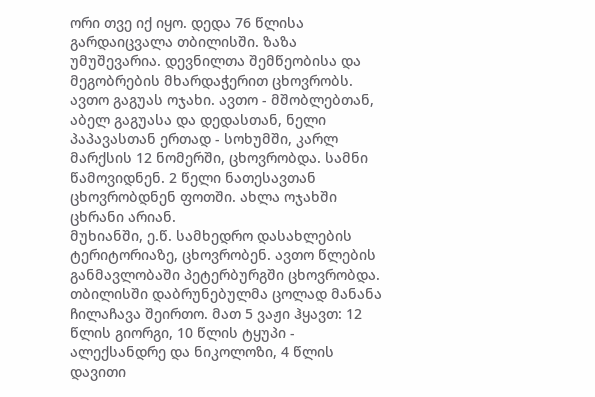ორი თვე იქ იყო. დედა 76 წლისა გარდაიცვალა თბილისში. ზაზა უმუშევარია. დევნილთა შემწეობისა და მეგობრების მხარდაჭერით ცხოვრობს.
ავთო გაგუას ოჯახი. ავთო - მშობლებთან, აბელ გაგუასა და დედასთან, ნელი პაპავასთან ერთად - სოხუმში, კარლ მარქსის 12 ნომერში, ცხოვრობდა. სამნი წამოვიდნენ. 2 წელი ნათესავთან ცხოვრობდნენ ფოთში. ახლა ოჯახში ცხრანი არიან.
მუხიანში, ე.წ. სამხედრო დასახლების ტერიტორიაზე, ცხოვრობენ. ავთო წლების განმავლობაში პეტერბურგში ცხოვრობდა. თბილისში დაბრუნებულმა ცოლად მანანა ჩილაჩავა შეირთო. მათ 5 ვაჟი ჰყავთ: 12 წლის გიორგი, 10 წლის ტყუპი - ალექსანდრე და ნიკოლოზი, 4 წლის დავითი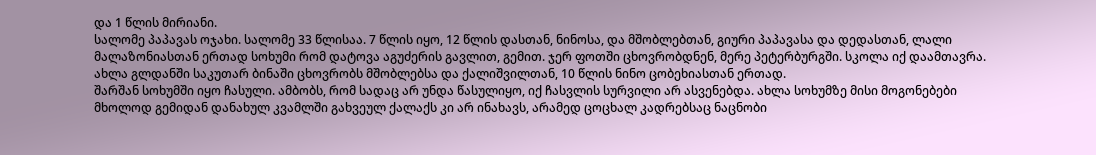და 1 წლის მირიანი.
სალომე პაპავას ოჯახი. სალომე 33 წლისაა. 7 წლის იყო, 12 წლის დასთან, ნინოსა, და მშობლებთან, გიური პაპავასა და დედასთან, ლალი მალაზონიასთან ერთად სოხუმი რომ დატოვა აგუძერის გავლით, გემით. ჯერ ფოთში ცხოვრობდნენ, მერე პეტერბურგში. სკოლა იქ დაამთავრა. ახლა გლდანში საკუთარ ბინაში ცხოვრობს მშობლებსა და ქალიშვილთან, 10 წლის ნინო ცობეხიასთან ერთად.
შარშან სოხუმში იყო ჩასული. ამბობს, რომ სადაც არ უნდა წასულიყო, იქ ჩასვლის სურვილი არ ასვენებდა. ახლა სოხუმზე მისი მოგონებები მხოლოდ გემიდან დანახულ კვამლში გახვეულ ქალაქს კი არ ინახავს, არამედ ცოცხალ კადრებსაც ნაცნობი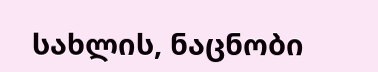სახლის, ნაცნობი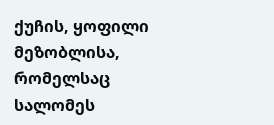ქუჩის, ყოფილი მეზობლისა, რომელსაც სალომეს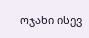ოჯახი ისევ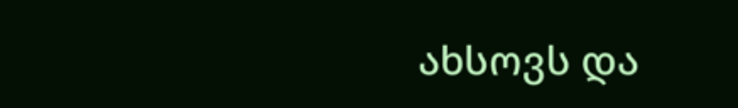ახსოვს და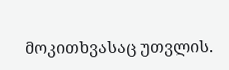მოკითხვასაც უთვლის.